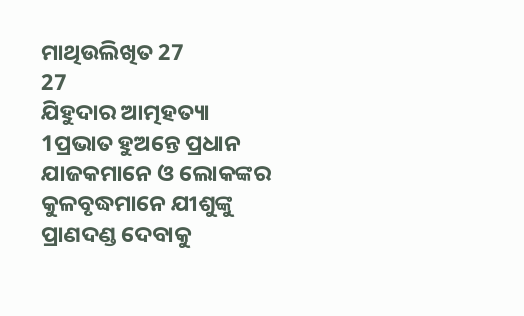ମାଥିଉଲିଖିତ 27
27
ଯିହୁଦାର ଆତ୍ମହତ୍ୟା
1ପ୍ରଭାତ ହୁଅନ୍ତେ ପ୍ରଧାନ ଯାଜକମାନେ ଓ ଲୋକଙ୍କର କୁଳବୃଦ୍ଧମାନେ ଯୀଶୁଙ୍କୁ ପ୍ରାଣଦଣ୍ଡ ଦେବାକୁ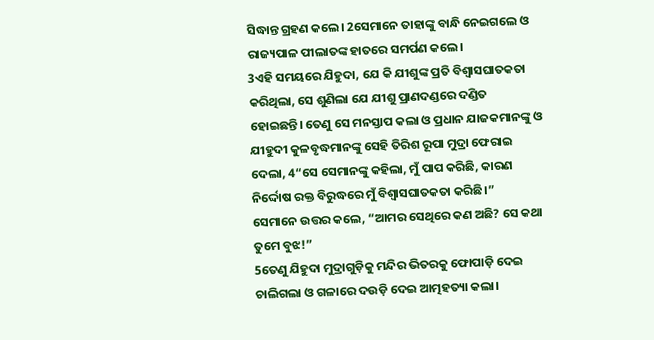ସିଦ୍ଧାନ୍ତ ଗ୍ରହଣ କଲେ। 2ସେମାନେ ତାହାଙ୍କୁ ବାନ୍ଧି ନେଇଗଲେ ଓ ରାଜ୍ୟପାଳ ପୀଲାତଙ୍କ ହାତରେ ସମର୍ପଣ କଲେ।
3ଏହି ସମୟରେ ଯିହୁଦା, ଯେ କି ଯୀଶୁଙ୍କ ପ୍ରତି ବିଶ୍ୱାସଘାତକତା କରିଥିଲା, ସେ ଶୁଣିଲା ଯେ ଯୀଶୁ ପ୍ରାଣଦଣ୍ଡରେ ଦଣ୍ଡିତ ହୋଇଛନ୍ତି। ତେଣୁ ସେ ମନସ୍ତାପ କଲା ଓ ପ୍ରଧାନ ଯାଜକମାନଙ୍କୁ ଓ ଯୀହୁଦୀ କୁଳବୃଦ୍ଧମାନଙ୍କୁ ସେହି ତିରିଶ ରୂପା ମୁଦ୍ରା ଫେରାଇ ଦେଲା, 4“ସେ ସେମାନଙ୍କୁ କହିଲା, ମୁଁ ପାପ କରିଛି, କାରଣ ନିର୍ଦ୍ଦୋଷ ରକ୍ତ ବିରୁଦ୍ଧରେ ମୁଁ ବିଶ୍ୱାସଘାତକତା କରିଛି।”
ସେମାନେ ଉତ୍ତର କଲେ, “ଆମର ସେଥିରେ କଣ ଅଛି? ସେ କଥା ତୁମେ ବୁଝ!”
5ତେଣୁ ଯିହୁଦା ମୁଦ୍ରାଗୁଡ଼ିକୁ ମନ୍ଦିର ଭିତରକୁ ଫୋପାଡ଼ି ଦେଇ ଚାଲିଗଲା ଓ ଗଳାରେ ଦଉଡ଼ି ଦେଇ ଆତ୍ମହତ୍ୟା କଲା।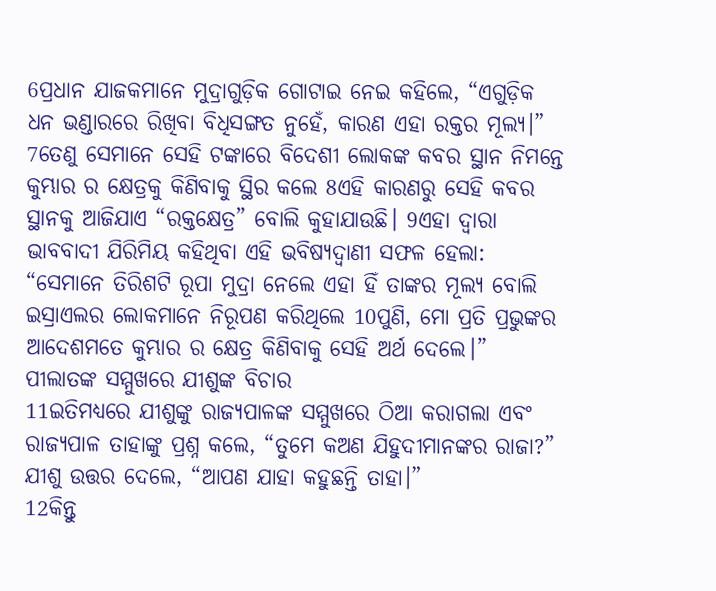6ପ୍ରଧାନ ଯାଜକମାନେ ମୁଦ୍ରାଗୁଡ଼ିକ ଗୋଟାଇ ନେଇ କହିଲେ, “ଏଗୁଡ଼ିକ ଧନ ଭଣ୍ଡାରରେ ରିଖିବା ବିଧିସଙ୍ଗତ ନୁହେଁ, କାରଣ ଏହା ରକ୍ତର ମୂଲ୍ୟ।” 7ତେଣୁ ସେମାନେ ସେହି ଟଙ୍କାରେ ବିଦେଶୀ ଲୋକଙ୍କ କବର ସ୍ଥାନ ନିମନ୍ତେ କୁମ୍ଭାର ର କ୍ଷେତ୍ରକୁ କିଣିବାକୁ ସ୍ଥିର କଲେ 8ଏହି କାରଣରୁ ସେହି କବର ସ୍ଥାନକୁ ଆଜିଯାଏ “ରକ୍ତକ୍ଷେତ୍ର” ବୋଲି କୁହାଯାଉଛି। 9ଏହା ଦ୍ଵାରା ଭାବବାଦୀ ଯିରିମିୟ କହିଥିବା ଏହି ଭବିଷ୍ୟଦ୍ବାଣୀ ସଫଳ ହେଲା: “ସେମାନେ ତିରିଶଟି ରୂପା ମୁଦ୍ରା ନେଲେ ଏହା ହିଁ ତାଙ୍କର ମୂଲ୍ୟ ବୋଲି ଇସ୍ରାଏଲର ଲୋକମାନେ ନିରୂପଣ କରିଥିଲେ 10ପୁଣି, ମୋ ପ୍ରତି ପ୍ରଭୁଙ୍କର ଆଦେଶମତେ କୁମ୍ଭାର ର କ୍ଷେତ୍ର କିଣିବାକୁ ସେହି ଅର୍ଥ ଦେଲେ।”
ପୀଲାତଙ୍କ ସମ୍ମୁଖରେ ଯୀଶୁଙ୍କ ବିଚାର
11ଇତିମଧ୍ୟରେ ଯୀଶୁଙ୍କୁ ରାଜ୍ୟପାଳଙ୍କ ସମ୍ମୁଖରେ ଠିଆ କରାଗଲା ଏବଂ ରାଜ୍ୟପାଳ ତାହାଙ୍କୁ ପ୍ରଶ୍ନ କଲେ, “ତୁମେ କଅଣ ଯିହୁଦୀମାନଙ୍କର ରାଜା?”
ଯୀଶୁ ଉତ୍ତର ଦେଲେ, “ଆପଣ ଯାହା କହୁଛନ୍ତି ତାହା।”
12କିନ୍ତୁ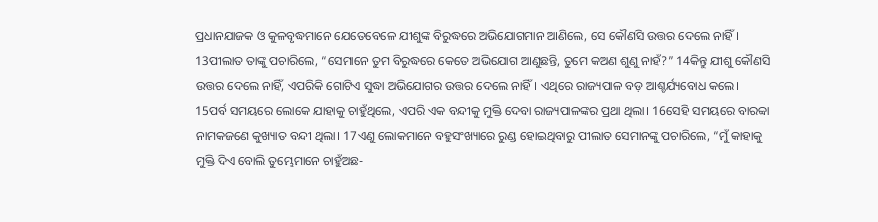ପ୍ରଧାନଯାଜକ ଓ କୁଳବୃଦ୍ଧମାନେ ଯେତେବେଳେ ଯୀଶୁଙ୍କ ବିରୁଦ୍ଧରେ ଅଭିଯୋଗମାନ ଆଣିଲେ, ସେ କୌଣସି ଉତ୍ତର ଦେଲେ ନାହିଁ। 13ପୀଲାତ ତାଙ୍କୁ ପଚାରିଲେ, “ସେମାନେ ତୁମ ବିରୁଦ୍ଧରେ କେତେ ଅଭିଯୋଗ ଆଣୁଛନ୍ତି, ତୁମେ କଅଣ ଶୁଣୁ ନାହଁ?” 14କିନ୍ତୁ ଯୀଶୁ କୌଣସି ଉତ୍ତର ଦେଲେ ନାହିଁ, ଏପରିକି ଗୋଟିଏ ସୁଦ୍ଧା ଅଭିଯୋଗର ଉତ୍ତର ଦେଲେ ନାହିଁ। ଏଥିରେ ରାଜ୍ୟପାଳ ବଡ଼ ଆଶ୍ଚର୍ଯ୍ୟବୋଧ କଲେ।
15ପର୍ବ ସମୟରେ ଲୋକେ ଯାହାକୁ ଚାହୁଁଥିଲେ, ଏପରି ଏକ ବନ୍ଦୀକୁ ମୁକ୍ତି ଦେବା ରାଜ୍ୟପାଳଙ୍କର ପ୍ରଥା ଥିଲା। 16ସେହି ସମୟରେ ବାରବ୍ବା ନାମକଜଣେ କୁଖ୍ୟାତ ବନ୍ଦୀ ଥିଲା। 17ଏଣୁ ଲୋକମାନେ ବହୁସଂଖ୍ୟାରେ ରୁଣ୍ଡ ହୋଇଥିବାରୁ ପୀଲାତ ସେମାନଙ୍କୁ ପଚାରିଲେ, “ମୁଁ କାହାକୁ ମୁକ୍ତି ଦିଏ ବୋଲି ତୁମ୍ଭେମାନେ ଚାହୁଁଅଛ-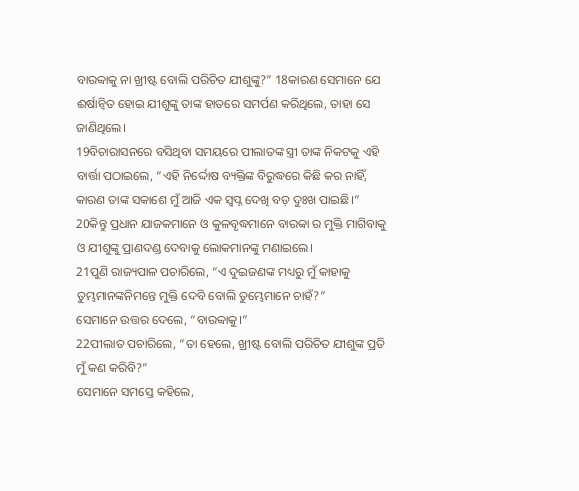ବାରବ୍ବାକୁ ନା ଖ୍ରୀଷ୍ଟ ବୋଲି ପରିଚିତ ଯୀଶୁଙ୍କୁ?” 18କାରଣ ସେମାନେ ଯେ ଈର୍ଷାନ୍ୱିତ ହୋଇ ଯୀଶୁଙ୍କୁ ତାଙ୍କ ହାତରେ ସମର୍ପଣ କରିଥିଲେ, ତାହା ସେ ଜାଣିଥିଲେ।
19ବିଚାରାସନରେ ବସିଥିବା ସମୟରେ ପୀଲାତଙ୍କ ସ୍ତ୍ରୀ ତାଙ୍କ ନିକଟକୁ ଏହି ବାର୍ତ୍ତା ପଠାଇଲେ, “ଏହି ନିର୍ଦ୍ଦୋଷ ବ୍ୟକ୍ତିଙ୍କ ବିରୁଦ୍ଧରେ କିଛି କର ନାହିଁ, କାରଣ ତାଙ୍କ ସକାଶେ ମୁଁ ଆଜି ଏକ ସ୍ଵପ୍ନ ଦେଖି ବଡ଼ ଦୁଃଖ ପାଇଛି।”
20କିନ୍ତୁ ପ୍ରଧାନ ଯାଜକମାନେ ଓ କୁଳବୃଦ୍ଧମାନେ ବାରବ୍ବା ର ମୁକ୍ତି ମାଗିବାକୁ ଓ ଯୀଶୁଙ୍କୁ ପ୍ରାଣଦଣ୍ଡ ଦେବାକୁ ଲୋକମାନଙ୍କୁ ମଣାଇଲେ।
21ପୁଣି ରାଜ୍ୟପାଳ ପଚାରିଲେ, “ଏ ଦୁଇଜଣଙ୍କ ମଧ୍ୟରୁ ମୁଁ କାହାକୁ ତୁମ୍ଭମାନଙ୍କନିମନ୍ତେ ମୁକ୍ତି ଦେବି ବୋଲି ତୁମ୍ଭେମାନେ ଚାହଁ?”
ସେମାନେ ଉତ୍ତର ଦେଲେ, “ବାରବ୍ବାକୁ।”
22ପୀଲାତ ପଚାରିଲେ, “ତା ହେଲେ, ଖ୍ରୀଷ୍ଟ ବୋଲି ପରିଚିତ ଯୀଶୁଙ୍କ ପ୍ରତି ମୁଁ କଣ କରିବି?”
ସେମାନେ ସମସ୍ତେ କହିଲେ,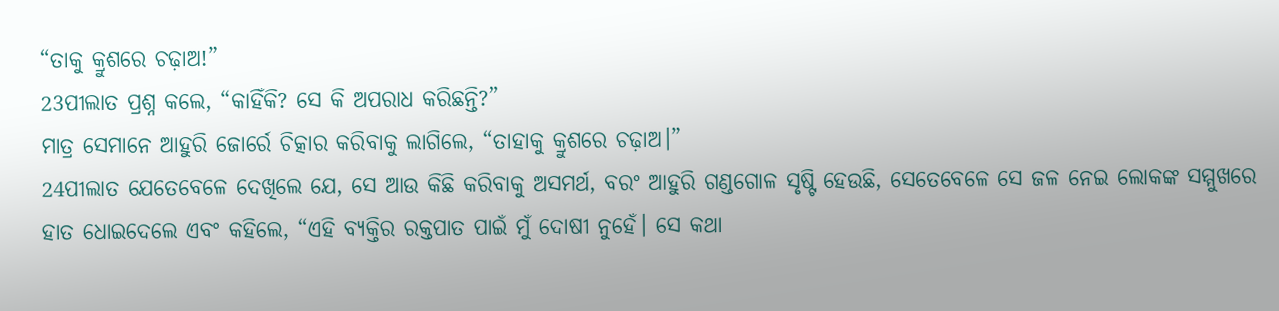“ତାକୁ କ୍ରୁଶରେ ଚଢ଼ାଅ!”
23ପୀଲାତ ପ୍ରଶ୍ନ କଲେ, “କାହିଁକି? ସେ କି ଅପରାଧ କରିଛନ୍ତି?”
ମାତ୍ର ସେମାନେ ଆହୁରି ଜୋର୍ରେ ଚିତ୍କାର କରିବାକୁ ଲାଗିଲେ, “ତାହାକୁ କ୍ରୁଶରେ ଚଢ଼ାଅ।”
24ପୀଲାତ ଯେତେବେଳେ ଦେଖିଲେ ଯେ, ସେ ଆଉ କିଛି କରିବାକୁ ଅସମର୍ଥ, ବରଂ ଆହୁରି ଗଣ୍ଡଗୋଳ ସୃଷ୍ଟି ହେଉଛି, ସେତେବେଳେ ସେ ଜଳ ନେଇ ଲୋକଙ୍କ ସମ୍ମୁଖରେ ହାତ ଧୋଇଦେଲେ ଏବଂ କହିଲେ, “ଏହି ବ୍ୟକ୍ତିର ରକ୍ତପାତ ପାଇଁ ମୁଁ ଦୋଷୀ ନୁହେଁ। ସେ କଥା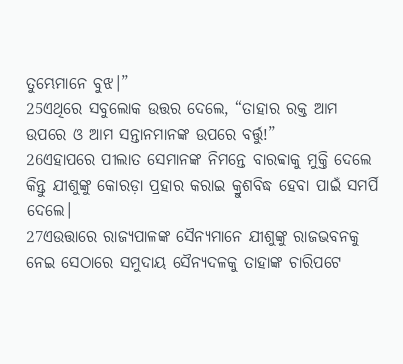ତୁମ୍ଭେମାନେ ବୁଝ।”
25ଏଥିରେ ସବୁଲୋକ ଉତ୍ତର ଦେଲେ, “ତାହାର ରକ୍ତ ଆମ ଉପରେ ଓ ଆମ ସନ୍ତାନମାନଙ୍କ ଉପରେ ବର୍ତ୍ତୁ!”
26ଏହାପରେ ପୀଲାତ ସେମାନଙ୍କ ନିମନ୍ତେ ବାରବ୍ବାକୁ ମୁକ୍ତି ଦେଲେ କିନ୍ତୁ ଯୀଶୁଙ୍କୁ କୋରଡ଼ା ପ୍ରହାର କରାଇ କ୍ରୁଶବିଦ୍ଧ ହେବା ପାଇଁ ସମର୍ପି ଦେଲେ।
27ଏଉତ୍ତାରେ ରାଜ୍ୟପାଳଙ୍କ ସୈନ୍ୟମାନେ ଯୀଶୁଙ୍କୁ ରାଜଭବନକୁ ନେଇ ସେଠାରେ ସମୁଦାୟ ସୈନ୍ୟଦଳକୁ ତାହାଙ୍କ ଚାରିପଟେ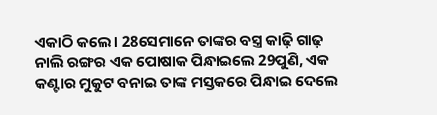ଏକାଠି କଲେ। 28ସେମାନେ ତାଙ୍କର ବସ୍ତ୍ର କାଢ଼ି ଗାଢ଼ ନାଲି ରଙ୍ଗର ଏକ ପୋଷାକ ପିନ୍ଧାଇଲେ 29ପୁଣି, ଏକ କଣ୍ଟାର ମୁକୁଟ ବନାଇ ତାଙ୍କ ମସ୍ତକରେ ପିନ୍ଧାଇ ଦେଲେ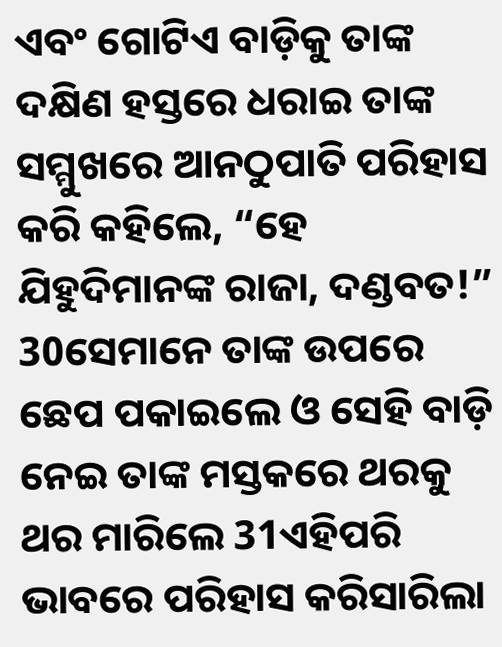ଏବଂ ଗୋଟିଏ ବାଡ଼ିକୁ ତାଙ୍କ ଦକ୍ଷିଣ ହସ୍ତରେ ଧରାଇ ତାଙ୍କ ସମ୍ମୁଖରେ ଆନଠୁପାତି ପରିହାସ କରି କହିଲେ, “ହେ ଯିହୁଦିମାନଙ୍କ ରାଜା, ଦଣ୍ଡବତ!” 30ସେମାନେ ତାଙ୍କ ଉପରେ ଛେପ ପକାଇଲେ ଓ ସେହି ବାଡ଼ି ନେଇ ତାଙ୍କ ମସ୍ତକରେ ଥରକୁ ଥର ମାରିଲେ 31ଏହିପରି ଭାବରେ ପରିହାସ କରିସାରିଲା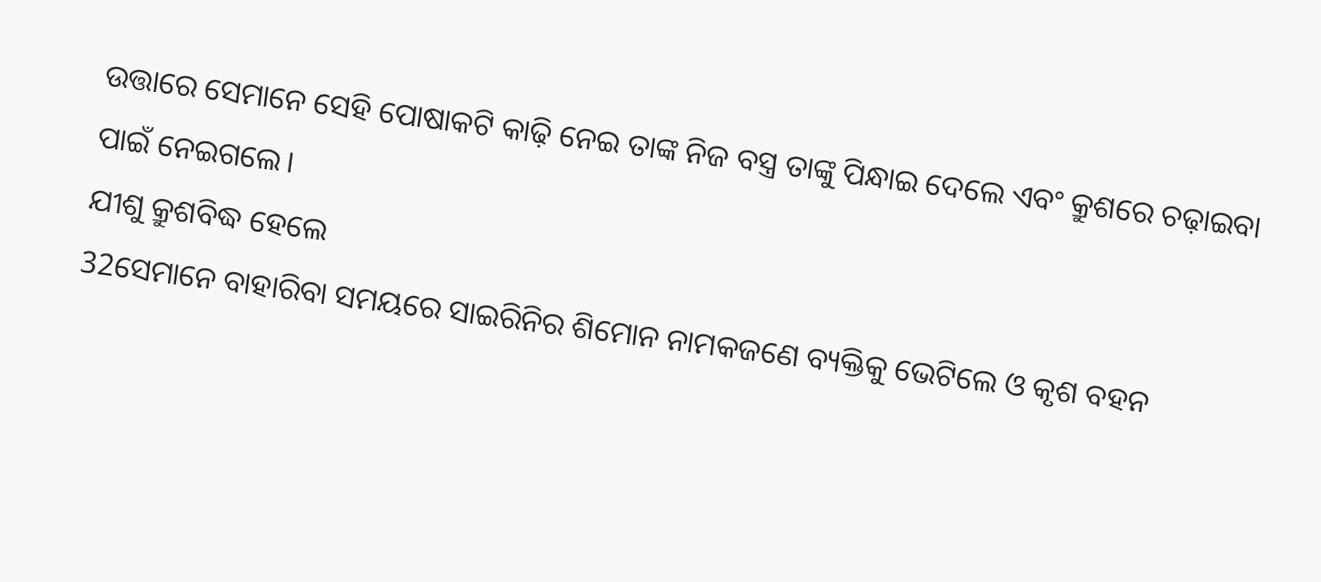ଉତ୍ତାରେ ସେମାନେ ସେହି ପୋଷାକଟି କାଢ଼ି ନେଇ ତାଙ୍କ ନିଜ ବସ୍ତ୍ର ତାଙ୍କୁ ପିନ୍ଧାଇ ଦେଲେ ଏବଂ କ୍ରୁଶରେ ଚଢ଼ାଇବା ପାଇଁ ନେଇଗଲେ।
ଯୀଶୁ କ୍ରୁଶବିଦ୍ଧ ହେଲେ
32ସେମାନେ ବାହାରିବା ସମୟରେ ସାଇରିନିର ଶିମୋନ ନାମକଜଣେ ବ୍ୟକ୍ତିକୁ ଭେଟିଲେ ଓ କୃଶ ବହନ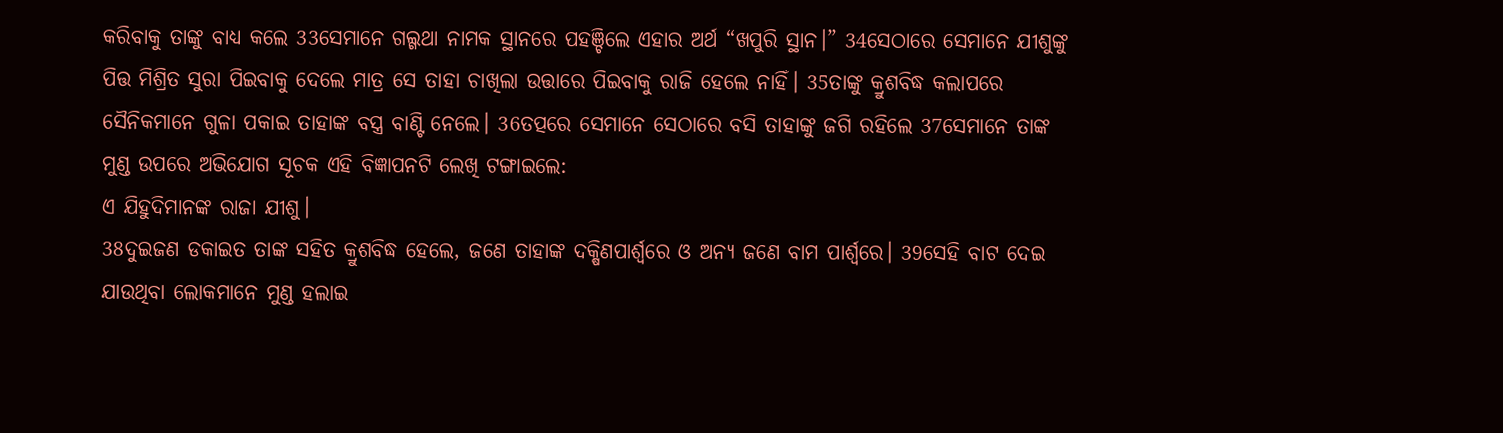କରିବାକୁ ତାଙ୍କୁ ବାଧ୍ୟ କଲେ 33ସେମାନେ ଗଲ୍ଗଥା ନାମକ ସ୍ଥାନରେ ପହଞ୍ଚିଲେ ଏହାର ଅର୍ଥ “ଖପୁରି ସ୍ଥାନ।” 34ସେଠାରେ ସେମାନେ ଯୀଶୁଙ୍କୁ ପିତ୍ତ ମିଶ୍ରିତ ସୁରା ପିଇବାକୁ ଦେଲେ ମାତ୍ର ସେ ତାହା ଚାଖିଲା ଉତ୍ତାରେ ପିଇବାକୁ ରାଜି ହେଲେ ନାହିଁ। 35ତାଙ୍କୁ କ୍ରୁଶବିଦ୍ଧ କଲାପରେ ସୈନିକମାନେ ଗୁଳା ପକାଇ ତାହାଙ୍କ ବସ୍ତ୍ର ବାଣ୍ଟି ନେଲେ। 36ତତ୍ପରେ ସେମାନେ ସେଠାରେ ବସି ତାହାଙ୍କୁ ଜଗି ରହିଲେ 37ସେମାନେ ତାଙ୍କ ମୁଣ୍ଡ ଉପରେ ଅଭିଯୋଗ ସୂଚକ ଏହି ବିଜ୍ଞାପନଟି ଲେଖି ଟଙ୍ଗାଇଲେ:
ଏ ଯିହୁଦିମାନଙ୍କ ରାଜା ଯୀଶୁ।
38ଦୁଇଜଣ ଡକାଇତ ତାଙ୍କ ସହିତ କ୍ରୁଶବିଦ୍ଧ ହେଲେ, ଜଣେ ତାହାଙ୍କ ଦକ୍ଷିଣପାର୍ଶ୍ୱରେ ଓ ଅନ୍ୟ ଜଣେ ବାମ ପାର୍ଶ୍ୱରେ। 39ସେହି ବାଟ ଦେଇ ଯାଉଥିବା ଲୋକମାନେ ମୁଣ୍ଡ ହଲାଇ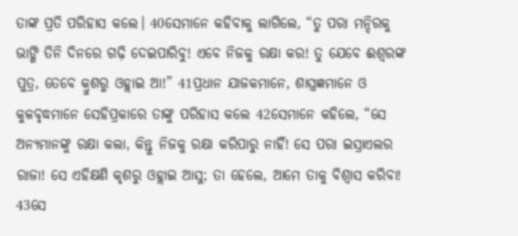ତାଙ୍କ ପ୍ରତି ପରିହାସ କଲେ। 40ସେମାନେ କହିବାକୁ ଲାଗିଲେ, “ତୁ ପରା ମନ୍ଦିରକୁ ଭାଙ୍ଗି ତିନି ଦିନରେ ଗଢ଼ି ଦେଇପାରିବୁ! ଏବେ ନିଜକୁ ରକ୍ଷା କର! ତୁ ଯେବେ ଈଶ୍ୱରଙ୍କ ପୁତ୍ର, ତେବେ କ୍ରୁଶରୁ ଓହ୍ଲାଇ ଆ!” 41ପ୍ରଧାନ ଯାଜକମାନେ, ଶାସ୍ତ୍ରଜ୍ଞମାନେ ଓ କୁଳବୃଦ୍ଧମାନେ ସେହିପ୍ରକାରେ ତାଙ୍କୁ ପରିହାସ କଲେ 42ସେମାନେ କହିଲେ, “ସେ ଅନ୍ୟମାନଙ୍କୁ ରକ୍ଷା କଲା, କିନ୍ତୁ ନିଜକୁ ରକ୍ଷା କରିପାରୁ ନାହିଁ! ସେ ପରା ଇସ୍ରାଏଲର ରାଜା! ସେ ଏହିକ୍ଷଣି କୃଶରୁ ଓହ୍ଲାଇ ଆସୁ; ତା ହେଲେ, ଆମେ ତାକୁ ବିଶ୍ୱାସ କରିବା! 43ସେ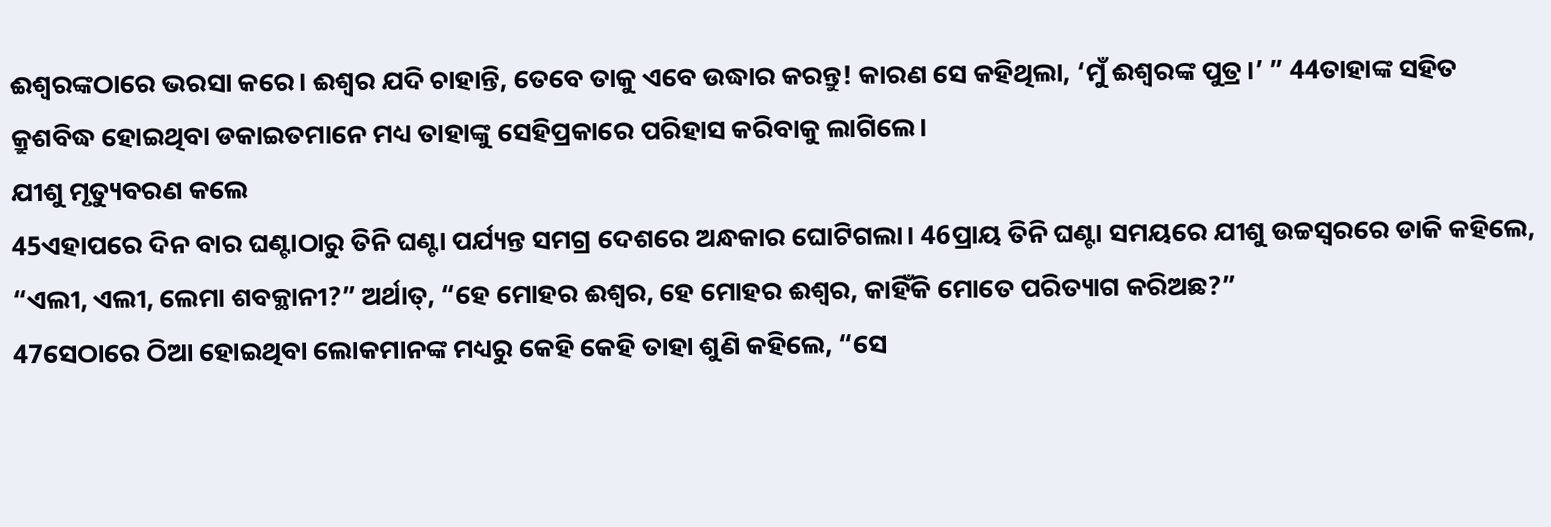ଈଶ୍ୱରଙ୍କଠାରେ ଭରସା କରେ। ଈଶ୍ୱର ଯଦି ଚାହାନ୍ତି, ତେବେ ତାକୁ ଏବେ ଉଦ୍ଧାର କରନ୍ତୁ! କାରଣ ସେ କହିଥିଲା, ‘ମୁଁ ଈଶ୍ୱରଙ୍କ ପୁତ୍ର।’ ” 44ତାହାଙ୍କ ସହିତ କ୍ରୁଶବିଦ୍ଧ ହୋଇଥିବା ଡକାଇତମାନେ ମଧ୍ୟ ତାହାଙ୍କୁ ସେହିପ୍ରକାରେ ପରିହାସ କରିବାକୁ ଲାଗିଲେ।
ଯୀଶୁ ମୃତ୍ୟୁବରଣ କଲେ
45ଏହାପରେ ଦିନ ବାର ଘଣ୍ଟାଠାରୁ ତିନି ଘଣ୍ଟା ପର୍ଯ୍ୟନ୍ତ ସମଗ୍ର ଦେଶରେ ଅନ୍ଧକାର ଘୋଟିଗଲା। 46ପ୍ରାୟ ତିନି ଘଣ୍ଟା ସମୟରେ ଯୀଶୁ ଉଚ୍ଚସ୍ଵରରେ ଡାକି କହିଲେ, “ଏଲୀ, ଏଲୀ, ଲେମା ଶବକ୍ଥାନୀ?” ଅର୍ଥାତ୍, “ହେ ମୋହର ଈଶ୍ୱର, ହେ ମୋହର ଈଶ୍ୱର, କାହିଁକି ମୋତେ ପରିତ୍ୟାଗ କରିଅଛ?”
47ସେଠାରେ ଠିଆ ହୋଇଥିବା ଲୋକମାନଙ୍କ ମଧ୍ୟରୁ କେହି କେହି ତାହା ଶୁଣି କହିଲେ, “ସେ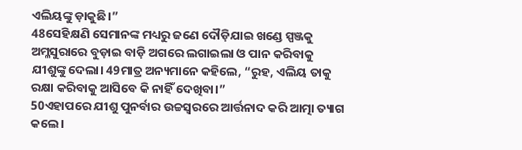ଏଲିୟଙ୍କୁ ଡ଼ାକୁଛି।”
48ସେହିକ୍ଷଣି ସେମାନଙ୍କ ମଧ୍ୟରୁ ଜଣେ ଦୌଡ଼ିଯାଇ ଖଣ୍ଡେ ସ୍ପଞ୍ଜକୁ ଅମ୍ଳସୁରାରେ ବୁଡ଼ାଇ ବାଡ଼ି ଅଗରେ ଲଗାଇଲା ଓ ପାନ କରିବାକୁ ଯୀଶୁଙ୍କୁ ଦେଲା। 49ମାତ୍ର ଅନ୍ୟମାନେ କହିଲେ, “ରୁହ, ଏଲିୟ ତାକୁ ରକ୍ଷା କରିବାକୁ ଆସିବେ କି ନାହିଁ ଦେଖିବା।”
50ଏହାପରେ ଯୀଶୁ ପୁନର୍ବାର ଉଚ୍ଚସ୍ଵରରେ ଆର୍ତ୍ତନାଦ କରି ଆତ୍ମା ତ୍ୟାଗ କଲେ।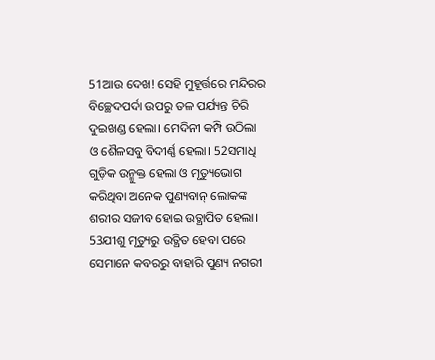51ଆଉ ଦେଖ! ସେହି ମୁହୂର୍ତ୍ତରେ ମନ୍ଦିରର ବିଚ୍ଛେଦପର୍ଦା ଉପରୁ ତଳ ପର୍ଯ୍ୟନ୍ତ ଚିରି ଦୁଇଖଣ୍ଡ ହେଲା। ମେଦିନୀ କମ୍ପି ଉଠିଲା ଓ ଶୈଳସବୁ ବିଦୀର୍ଣ୍ଣ ହେଲା। 52ସମାଧି ଗୁଡ଼ିକ ଉନ୍ମୁକ୍ତ ହେଲା ଓ ମୃତ୍ୟୁଭୋଗ କରିଥିବା ଅନେକ ପୁଣ୍ୟବାନ୍ ଲୋକଙ୍କ ଶରୀର ସଜୀବ ହୋଇ ଉତ୍ଥାପିତ ହେଲା। 53ଯୀଶୁ ମୃତ୍ୟୁରୁ ଉତ୍ଥିତ ହେବା ପରେ ସେମାନେ କବରରୁ ବାହାରି ପୁଣ୍ୟ ନଗରୀ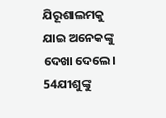ଯିରୂଶାଲମକୁ ଯାଇ ଅନେକଙ୍କୁ ଦେଖା ଦେଲେ।
54ଯୀଶୁଙ୍କୁ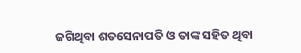ଜଗିଥିବା ଶତସେନାପତି ଓ ତାଙ୍କ ସହିତ ଥିବା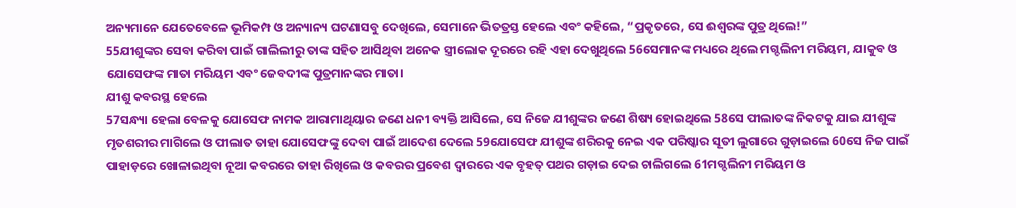ଅନ୍ୟମାନେ ଯେତେବେଳେ ଭୂମିକମ୍ପ ଓ ଅନ୍ୟାନ୍ୟ ଘଟଣାସବୁ ଦେଖିଲେ, ସେମାନେ ଭିତତ୍ରସ୍ତ ହେଲେ ଏବଂ କହିଲେ, “ପ୍ରକୃତରେ, ସେ ଈଶ୍ୱରଙ୍କ ପୁତ୍ର ଥିଲେ!”
55ଯୀଶୁଙ୍କର ସେବା କରିବା ପାଇଁ ଗାଲିଲୀରୁ ତାଙ୍କ ସହିତ ଆସିଥିବା ଅନେକ ସ୍ତ୍ରୀଲୋକ ଦୂରରେ ରହି ଏହା ଦେଖୁଥିଲେ 56ସେମାନଙ୍କ ମଧ୍ୟରେ ଥିଲେ ମଗ୍ଦଲିନୀ ମରିୟମ, ଯାକୁବ ଓ ଯୋସେଫଙ୍କ ମାତା ମରିୟମ ଏବଂ ଜେବଦୀଙ୍କ ପୁତ୍ରମାନଙ୍କର ମାତା।
ଯୀଶୁ କବରସ୍ଥ ହେଲେ
57ସନ୍ଧ୍ୟା ହେଲା ବେଳକୁ ଯୋସେଫ ନାମକ ଆରାମାଥିୟାର ଜଣେ ଧନୀ ବ୍ୟକ୍ତି ଆସିଲେ, ସେ ନିଜେ ଯୀଶୁଙ୍କର ଜଣେ ଶିଷ୍ୟ ହୋଇଥିଲେ 58ସେ ପୀଲାତଙ୍କ ନିକଟକୁ ଯାଇ ଯୀଶୁଙ୍କ ମୃତଶରୀର ମାଗିଲେ ଓ ପୀଲାତ ତାହା ଯୋସେଫଙ୍କୁ ଦେବା ପାଇଁ ଆଦେଶ ଦେଲେ 59ଯୋସେଫ ଯୀଶୁଙ୍କ ଶରିରକୁ ନେଇ ଏକ ପରିଷ୍କାର ସୂତୀ ଲୁଗାରେ ଗୁଡ଼ାଇଲେ 60ସେ ନିଜ ପାଇଁ ପାହାଡ଼ରେ ଖୋଳାଇଥିବା ନୂଆ କବରରେ ତାହା ରିଖିଲେ ଓ କବରର ପ୍ରବେଶ ଦ୍ଵାରରେ ଏକ ବୃହତ୍ ପଥର ଗଡ଼ାଇ ଦେଇ ଚାଲିଗଲେ 61ମଗ୍ଦଲିନୀ ମରିୟମ ଓ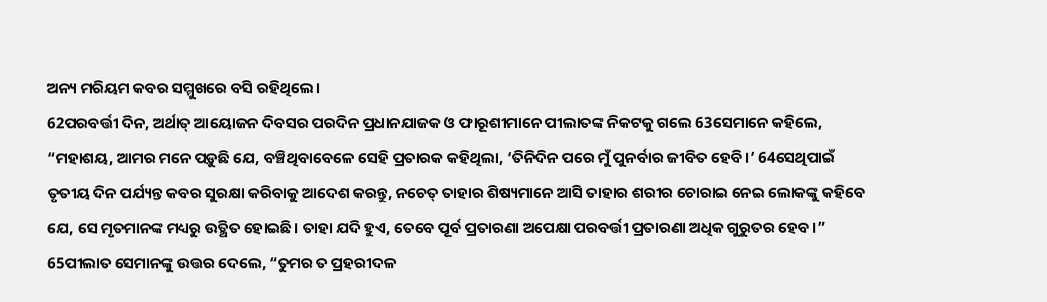ଅନ୍ୟ ମରିୟମ କବର ସମ୍ମୁଖରେ ବସି ରହିଥିଲେ।
62ପରବର୍ତ୍ତୀ ଦିନ, ଅର୍ଥାତ୍ ଆୟୋଜନ ଦିବସର ପରଦିନ ପ୍ରଧାନଯାଜକ ଓ ଫାରୂଶୀମାନେ ପୀଲାତଙ୍କ ନିକଟକୁ ଗଲେ 63ସେମାନେ କହିଲେ, “ମହାଶୟ, ଆମର ମନେ ପଡ଼ୁଛି ଯେ, ବଞ୍ଚିଥିବାବେଳେ ସେହି ପ୍ରତାରକ କହିଥିଲା, ‘ତିନିଦିନ ପରେ ମୁଁ ପୁନର୍ବାର ଜୀବିତ ହେବି।’ 64ସେଥିପାଇଁ ତୃତୀୟ ଦିନ ପର୍ଯ୍ୟନ୍ତ କବର ସୁରକ୍ଷା କରିବାକୁ ଆଦେଶ କରନ୍ତୁ, ନଚେତ୍ ତାହାର ଶିଷ୍ୟମାନେ ଆସି ତାହାର ଶରୀର ଚୋରାଇ ନେଇ ଲୋକଙ୍କୁ କହିବେ ଯେ, ସେ ମୃତମାନଙ୍କ ମଧ୍ୟରୁ ଉତ୍ଥିତ ହୋଇଛି। ତାହା ଯଦି ହୁଏ, ତେବେ ପୂର୍ବ ପ୍ରତାରଣା ଅପେକ୍ଷା ପରବର୍ତ୍ତୀ ପ୍ରତାରଣା ଅଧିକ ଗୁରୁତର ହେବ।”
65ପୀଲାତ ସେମାନଙ୍କୁ ଉତ୍ତର ଦେଲେ, “ତୁମର ତ ପ୍ରହରୀଦଳ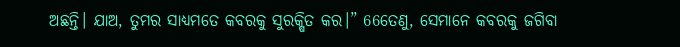ଅଛନ୍ତି। ଯାଅ, ତୁମର ସାଧ୍ୟମତେ କବରକୁ ସୁରକ୍ଷିତ କର।” 66ତେଣୁ, ସେମାନେ କବରକୁ ଜଗିବା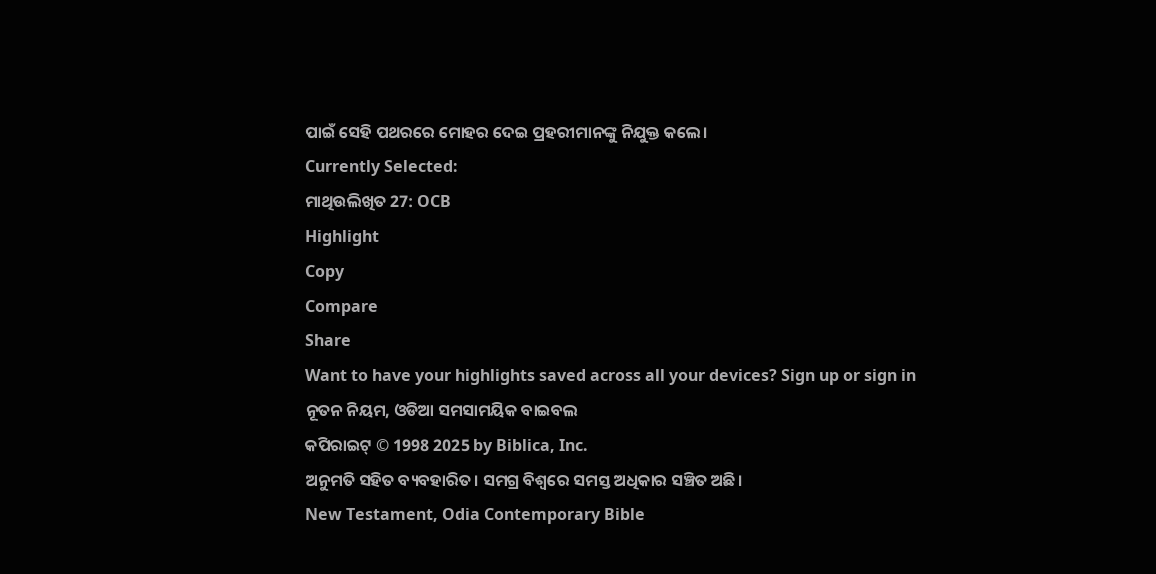ପାଇଁ ସେହି ପଥରରେ ମୋହର ଦେଇ ପ୍ରହରୀମାନଙ୍କୁ ନିଯୁକ୍ତ କଲେ।
Currently Selected:
ମାଥିଉଲିଖିତ 27: OCB
Highlight
Copy
Compare
Share
Want to have your highlights saved across all your devices? Sign up or sign in
ନୂତନ ନିୟମ, ଓଡିଆ ସମସାମୟିକ ବାଇବଲ
କପିରାଇଟ୍ © 1998 2025 by Biblica, Inc.
ଅନୁମତି ସହିତ ବ୍ୟବହାରିତ। ସମଗ୍ର ବିଶ୍ୱରେ ସମସ୍ତ ଅଧିକାର ସଞ୍ଚିତ ଅଛି।
New Testament, Odia Contemporary Bible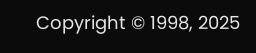Copyright © 1998, 2025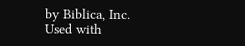by Biblica, Inc.
Used with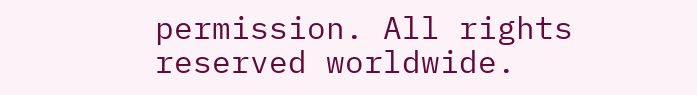permission. All rights reserved worldwide.